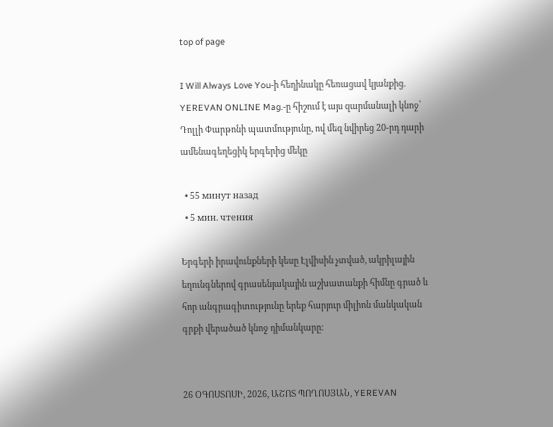top of page

I Will Always Love You-ի հեղինակը հեռացավ կյանքից. YEREVAN ONLINE Mag.-ը հիշում է այս զարմանալի կնոջ՝ Դոլլի Փարթոնի պատմությունը, ով մեզ նվիրեց 20-րդ դարի ամենագեղեցիկ երգերից մեկը

  • 55 минут назад
  • 5 мин. чтения

Երգերի իրավունքների կեսը Էլվիսին չտված, ակրիլային եղունգներով գրասենյակային աշխատանքի հիմնը գրած և հոր անգրագիտությունը երեք հարյուր միլիոն մանկական գրքի վերածած կնոջ դիմանկարը։


26 ՕԳՈՍՏՈՍԻ, 2026, ԱՇՈՏ ՊՈՂՈՍՅԱՆ, YEREVAN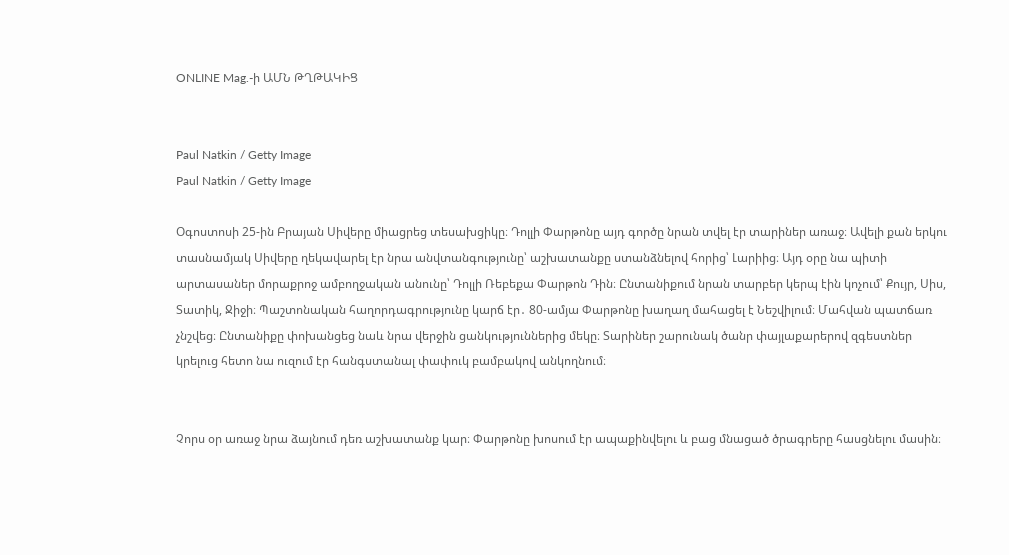ONLINE Mag.-ի ԱՄՆ ԹՂԹԱԿԻՑ


Paul Natkin / Getty Image
Paul Natkin / Getty Image

Օգոստոսի 25-ին Բրայան Սիվերը միացրեց տեսախցիկը։ Դոլլի Փարթոնը այդ գործը նրան տվել էր տարիներ առաջ։ Ավելի քան երկու տասնամյակ Սիվերը ղեկավարել էր նրա անվտանգությունը՝ աշխատանքը ստանձնելով հորից՝ Լարիից։ Այդ օրը նա պիտի արտասաներ մորաքրոջ ամբողջական անունը՝ Դոլլի Ռեբեքա Փարթոն Դին։ Ընտանիքում նրան տարբեր կերպ էին կոչում՝ Քույր, Սիս, Տատիկ, Ջիջի։ Պաշտոնական հաղորդագրությունը կարճ էր․ 80-ամյա Փարթոնը խաղաղ մահացել է Նեշվիլում։ Մահվան պատճառ չնշվեց։ Ընտանիքը փոխանցեց նաև նրա վերջին ցանկություններից մեկը։ Տարիներ շարունակ ծանր փայլաքարերով զգեստներ կրելուց հետո նա ուզում էր հանգստանալ փափուկ բամբակով անկողնում։


Չորս օր առաջ նրա ձայնում դեռ աշխատանք կար։ Փարթոնը խոսում էր ապաքինվելու և բաց մնացած ծրագրերը հասցնելու մասին։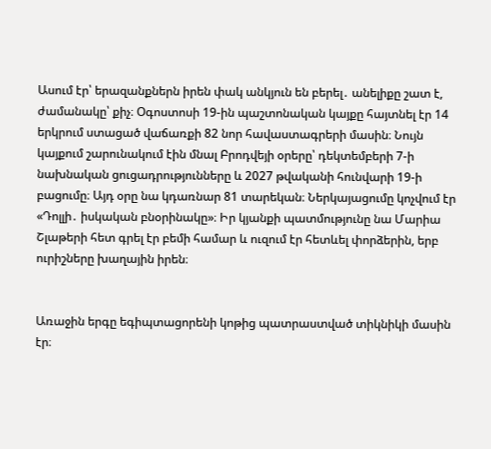Ասում էր՝ երազանքներն իրեն փակ անկյուն են բերել․ անելիքը շատ է, ժամանակը՝ քիչ։ Օգոստոսի 19-ին պաշտոնական կայքը հայտնել էր 14 երկրում ստացած վաճառքի 82 նոր հավաստագրերի մասին։ Նույն կայքում շարունակում էին մնալ Բրոդվեյի օրերը՝ դեկտեմբերի 7-ի նախնական ցուցադրությունները և 2027 թվականի հունվարի 19-ի բացումը։ Այդ օրը նա կդառնար 81 տարեկան։ Ներկայացումը կոչվում էր «Դոլլի․ իսկական բնօրինակը»։ Իր կյանքի պատմությունը նա Մարիա Շլաթերի հետ գրել էր բեմի համար և ուզում էր հետևել փորձերին, երբ ուրիշները խաղային իրեն։


Առաջին երգը եգիպտացորենի կոթից պատրաստված տիկնիկի մասին էր։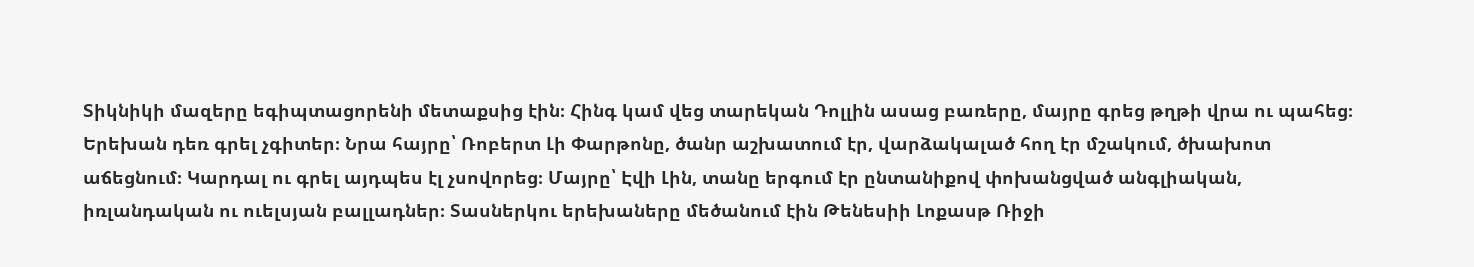Տիկնիկի մազերը եգիպտացորենի մետաքսից էին։ Հինգ կամ վեց տարեկան Դոլլին ասաց բառերը, մայրը գրեց թղթի վրա ու պահեց։ Երեխան դեռ գրել չգիտեր։ Նրա հայրը՝ Ռոբերտ Լի Փարթոնը, ծանր աշխատում էր, վարձակալած հող էր մշակում, ծխախոտ աճեցնում։ Կարդալ ու գրել այդպես էլ չսովորեց։ Մայրը՝ Էվի Լին, տանը երգում էր ընտանիքով փոխանցված անգլիական, իռլանդական ու ուելսյան բալլադներ։ Տասներկու երեխաները մեծանում էին Թենեսիի Լոքասթ Ռիջի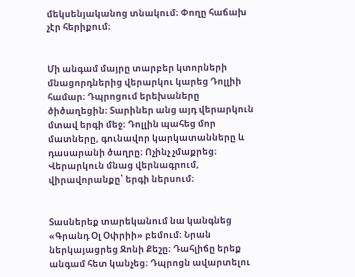մեկսենյականոց տնակում։ Փողը հաճախ չէր հերիքում։


Մի անգամ մայրը տարբեր կտորների մնացորդներից վերարկու կարեց Դոլլիի համար։ Դպրոցում երեխաները ծիծաղեցին։ Տարիներ անց այդ վերարկուն մտավ երգի մեջ։ Դոլլին պահեց մոր մատները, գունավոր կարկատանները և դասարանի ծաղրը։ Ոչինչ չմաքրեց։ Վերարկուն մնաց վերնագրում, վիրավորանքը՝ երգի ներսում։


Տասներեք տարեկանում նա կանգնեց «Գրանդ Օլ Օփրիի» բեմում։ Նրան ներկայացրեց Ջոնի Քեշը։ Դահլիճը երեք անգամ հետ կանչեց։ Դպրոցն ավարտելու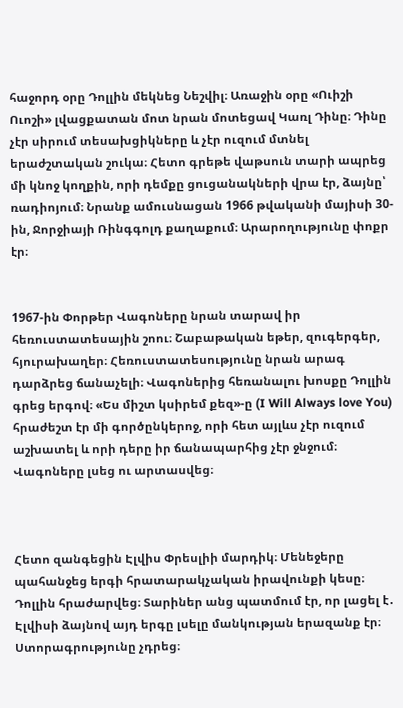հաջորդ օրը Դոլլին մեկնեց Նեշվիլ։ Առաջին օրը «Ուիշի Ուոշի» լվացքատան մոտ նրան մոտեցավ Կառլ Դինը։ Դինը չէր սիրում տեսախցիկները և չէր ուզում մտնել երաժշտական շուկա։ Հետո գրեթե վաթսուն տարի ապրեց մի կնոջ կողքին, որի դեմքը ցուցանակների վրա էր, ձայնը՝ ռադիոյում։ Նրանք ամուսնացան 1966 թվականի մայիսի 30-ին, Ջորջիայի Ռինգգոլդ քաղաքում։ Արարողությունը փոքր էր։


1967-ին Փորթեր Վագոները նրան տարավ իր հեռուստատեսային շոու։ Շաբաթական եթեր, զուգերգեր, հյուրախաղեր։ Հեռուստատեսությունը նրան արագ դարձրեց ճանաչելի։ Վագոներից հեռանալու խոսքը Դոլլին գրեց երգով։ «Ես միշտ կսիրեմ քեզ»-ը (I Will Always love You) հրաժեշտ էր մի գործընկերոջ, որի հետ այլևս չէր ուզում աշխատել և որի դերը իր ճանապարհից չէր ջնջում։ Վագոները լսեց ու արտասվեց։



Հետո զանգեցին Էլվիս Փրեսլիի մարդիկ։ Մենեջերը պահանջեց երգի հրատարակչական իրավունքի կեսը։ Դոլլին հրաժարվեց։ Տարիներ անց պատմում էր, որ լացել է․ Էլվիսի ձայնով այդ երգը լսելը մանկության երազանք էր։ Ստորագրությունը չդրեց։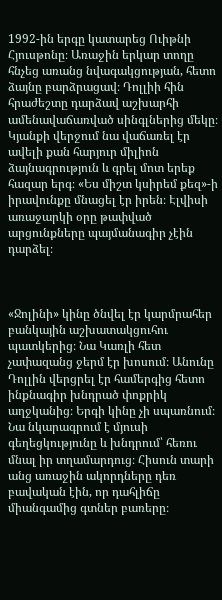1992-ին երգը կատարեց Ուիթնի Հյուսթոնը։ Առաջին երկար տողը հնչեց առանց նվագակցության, հետո ձայնը բարձրացավ։ Դոլլիի հին հրաժեշտը դարձավ աշխարհի ամենավաճառված սինգլներից մեկը։ Կյանքի վերջում նա վաճառել էր ավելի քան հարյուր միլիոն ձայնագրություն և գրել մոտ երեք հազար երգ։ «Ես միշտ կսիրեմ քեզ»-ի իրավունքը մնացել էր իրեն։ Էլվիսի առաջարկի օրը թափված արցունքները պայմանագիր չէին դարձել։



«Ջոլինի» կինը ծնվել էր կարմրահեր բանկային աշխատակցուհու պատկերից։ Նա Կառլի հետ չափազանց ջերմ էր խոսում։ Անունը Դոլլին վերցրել էր համերգից հետո ինքնագիր խնդրած փոքրիկ աղջկանից։ Երգի կինը չի սպառնում։ Նա նկարագրում է մյուսի գեղեցկությունը և խնդրում՝ հեռու մնալ իր տղամարդուց։ Հիսուն տարի անց առաջին ակորդները դեռ բավական էին, որ դահլիճը միանգամից գտներ բառերը։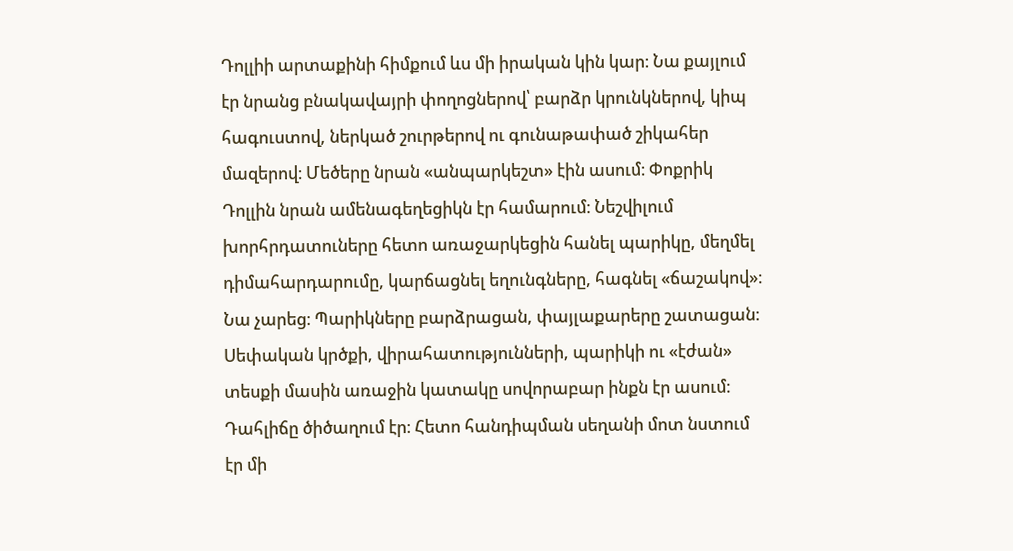Դոլլիի արտաքինի հիմքում ևս մի իրական կին կար։ Նա քայլում էր նրանց բնակավայրի փողոցներով՝ բարձր կրունկներով, կիպ հագուստով, ներկած շուրթերով ու գունաթափած շիկահեր մազերով։ Մեծերը նրան «անպարկեշտ» էին ասում։ Փոքրիկ Դոլլին նրան ամենագեղեցիկն էր համարում։ Նեշվիլում խորհրդատուները հետո առաջարկեցին հանել պարիկը, մեղմել դիմահարդարումը, կարճացնել եղունգները, հագնել «ճաշակով»։ Նա չարեց։ Պարիկները բարձրացան, փայլաքարերը շատացան։ Սեփական կրծքի, վիրահատությունների, պարիկի ու «էժան» տեսքի մասին առաջին կատակը սովորաբար ինքն էր ասում։ Դահլիճը ծիծաղում էր։ Հետո հանդիպման սեղանի մոտ նստում էր մի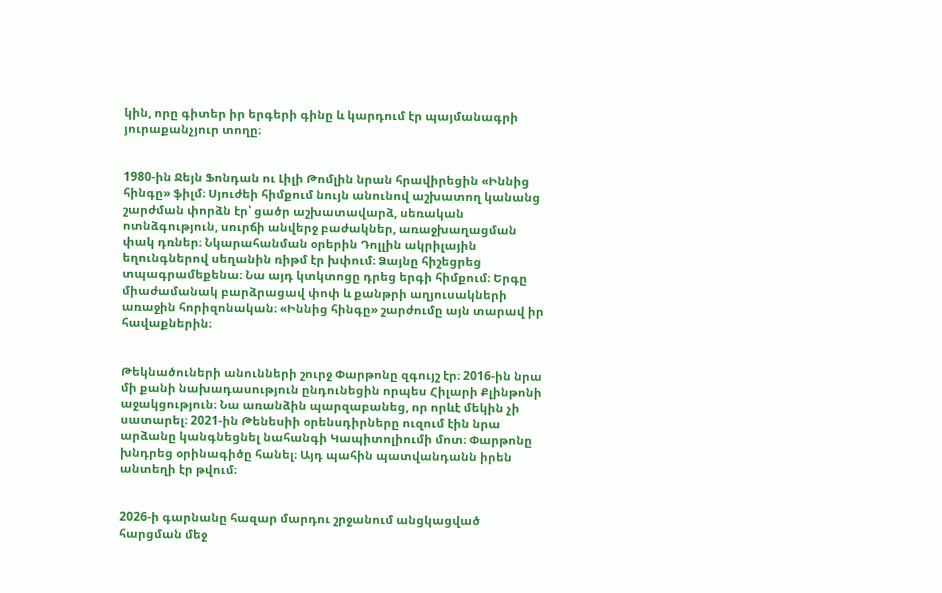կին, որը գիտեր իր երգերի գինը և կարդում էր պայմանագրի յուրաքանչյուր տողը։


1980-ին Ջեյն Ֆոնդան ու Լիլի Թոմլին նրան հրավիրեցին «Իննից հինգը» ֆիլմ։ Սյուժեի հիմքում նույն անունով աշխատող կանանց շարժման փորձն էր՝ ցածր աշխատավարձ, սեռական ոտնձգություն, սուրճի անվերջ բաժակներ, առաջխաղացման փակ դռներ։ Նկարահանման օրերին Դոլլին ակրիլային եղունգներով սեղանին ռիթմ էր խփում։ Ձայնը հիշեցրեց տպագրամեքենա։ Նա այդ կտկտոցը դրեց երգի հիմքում։ Երգը միաժամանակ բարձրացավ փոփ և քանթրի աղյուսակների առաջին հորիզոնական։ «Իննից հինգը» շարժումը այն տարավ իր հավաքներին։


Թեկնածուների անունների շուրջ Փարթոնը զգույշ էր։ 2016-ին նրա մի քանի նախադասություն ընդունեցին որպես Հիլարի Քլինթոնի աջակցություն։ Նա առանձին պարզաբանեց, որ որևէ մեկին չի սատարել։ 2021-ին Թենեսիի օրենսդիրները ուզում էին նրա արձանը կանգնեցնել նահանգի Կապիտոլիումի մոտ։ Փարթոնը խնդրեց օրինագիծը հանել։ Այդ պահին պատվանդանն իրեն անտեղի էր թվում։


2026-ի գարնանը հազար մարդու շրջանում անցկացված հարցման մեջ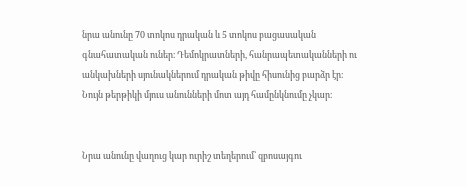նրա անունը 70 տոկոս դրական և 5 տոկոս բացասական գնահատական ուներ։ Դեմոկրատների, հանրապետականների ու անկախների սյունակներում դրական թիվը հիսունից բարձր էր։ Նույն թերթիկի մյուս անունների մոտ այդ համընկնումը չկար։


Նրա անունը վաղուց կար ուրիշ տեղերում՝ զբոսայգու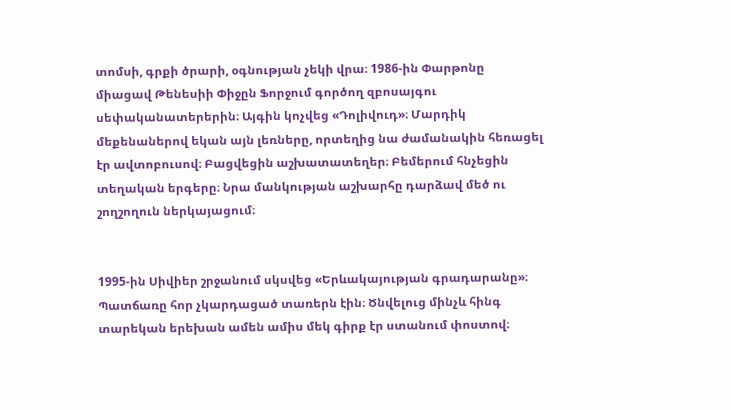տոմսի, գրքի ծրարի, օգնության չեկի վրա։ 1986-ին Փարթոնը միացավ Թենեսիի Փիջըն Ֆորջում գործող զբոսայգու սեփականատերերին։ Այգին կոչվեց «Դոլիվուդ»։ Մարդիկ մեքենաներով եկան այն լեռները, որտեղից նա ժամանակին հեռացել էր ավտոբուսով։ Բացվեցին աշխատատեղեր։ Բեմերում հնչեցին տեղական երգերը։ Նրա մանկության աշխարհը դարձավ մեծ ու շողշողուն ներկայացում։


1995-ին Սիվիեր շրջանում սկսվեց «Երևակայության գրադարանը»։ Պատճառը հոր չկարդացած տառերն էին։ Ծնվելուց մինչև հինգ տարեկան երեխան ամեն ամիս մեկ գիրք էր ստանում փոստով։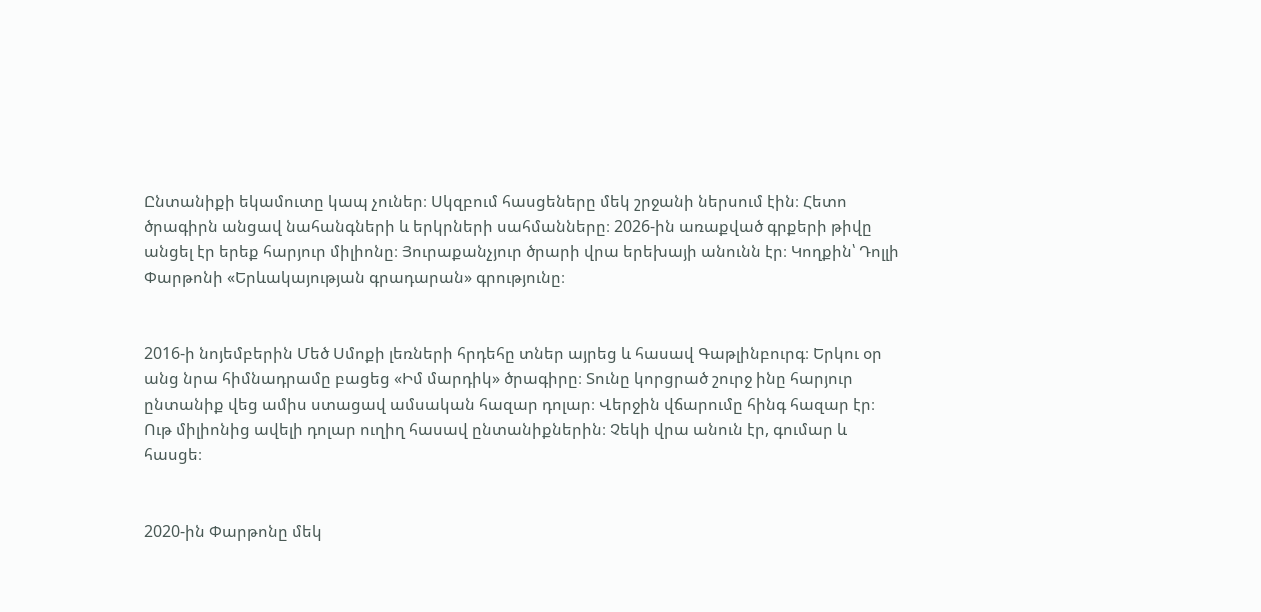Ընտանիքի եկամուտը կապ չուներ։ Սկզբում հասցեները մեկ շրջանի ներսում էին։ Հետո ծրագիրն անցավ նահանգների և երկրների սահմանները։ 2026-ին առաքված գրքերի թիվը անցել էր երեք հարյուր միլիոնը։ Յուրաքանչյուր ծրարի վրա երեխայի անունն էր։ Կողքին՝ Դոլլի Փարթոնի «Երևակայության գրադարան» գրությունը։


2016-ի նոյեմբերին Մեծ Սմոքի լեռների հրդեհը տներ այրեց և հասավ Գաթլինբուրգ։ Երկու օր անց նրա հիմնադրամը բացեց «Իմ մարդիկ» ծրագիրը։ Տունը կորցրած շուրջ ինը հարյուր ընտանիք վեց ամիս ստացավ ամսական հազար դոլար։ Վերջին վճարումը հինգ հազար էր։ Ութ միլիոնից ավելի դոլար ուղիղ հասավ ընտանիքներին։ Չեկի վրա անուն էր, գումար և հասցե։


2020-ին Փարթոնը մեկ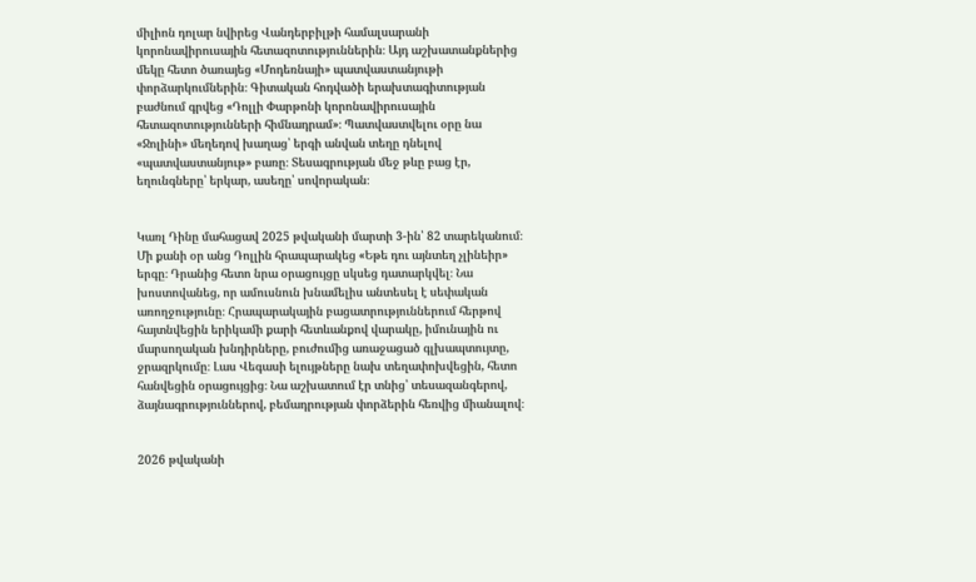միլիոն դոլար նվիրեց Վանդերբիլթի համալսարանի կորոնավիրուսային հետազոտություններին։ Այդ աշխատանքներից մեկը հետո ծառայեց «Մոդեռնայի» պատվաստանյութի փորձարկումներին։ Գիտական հոդվածի երախտագիտության բաժնում գրվեց «Դոլլի Փարթոնի կորոնավիրուսային հետազոտությունների հիմնադրամ»։ Պատվաստվելու օրը նա «Ջոլինի» մեղեդով խաղաց՝ երգի անվան տեղը դնելով «պատվաստանյութ» բառը։ Տեսագրության մեջ թևը բաց էր, եղունգները՝ երկար, ասեղը՝ սովորական։


Կառլ Դինը մահացավ 2025 թվականի մարտի 3-ին՝ 82 տարեկանում։ Մի քանի օր անց Դոլլին հրապարակեց «Եթե դու այնտեղ չլինեիր» երգը։ Դրանից հետո նրա օրացույցը սկսեց դատարկվել։ Նա խոստովանեց, որ ամուսնուն խնամելիս անտեսել է սեփական առողջությունը։ Հրապարակային բացատրություններում հերթով հայտնվեցին երիկամի քարի հետևանքով վարակը, իմունային ու մարսողական խնդիրները, բուժումից առաջացած գլխապտույտը, ջրազրկումը։ Լաս Վեգասի ելույթները նախ տեղափոխվեցին, հետո հանվեցին օրացույցից։ Նա աշխատում էր տնից՝ տեսազանգերով, ձայնագրություններով, բեմադրության փորձերին հեռվից միանալով։


2026 թվականի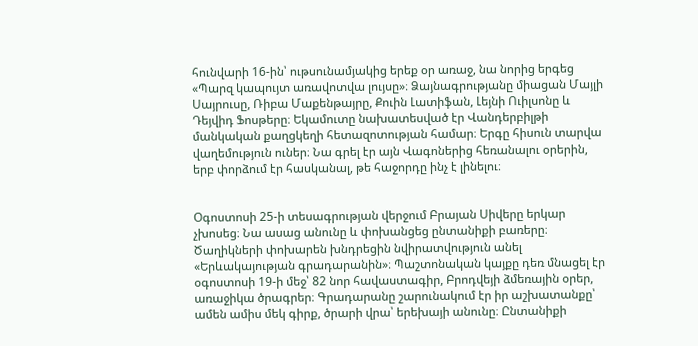հունվարի 16-ին՝ ութսունամյակից երեք օր առաջ, նա նորից երգեց «Պարզ կապույտ առավոտվա լույսը»։ Ձայնագրությանը միացան Մայլի Սայրուսը, Ռիբա Մաքենթայրը, Քուին Լատիֆան, Լեյնի Ուիլսոնը և Դեյվիդ Ֆոսթերը։ Եկամուտը նախատեսված էր Վանդերբիլթի մանկական քաղցկեղի հետազոտության համար։ Երգը հիսուն տարվա վաղեմություն ուներ։ Նա գրել էր այն Վագոներից հեռանալու օրերին, երբ փորձում էր հասկանալ, թե հաջորդը ինչ է լինելու։


Օգոստոսի 25-ի տեսագրության վերջում Բրայան Սիվերը երկար չխոսեց։ Նա ասաց անունը և փոխանցեց ընտանիքի բառերը։ Ծաղիկների փոխարեն խնդրեցին նվիրատվություն անել «Երևակայության գրադարանին»։ Պաշտոնական կայքը դեռ մնացել էր օգոստոսի 19-ի մեջ՝ 82 նոր հավաստագիր, Բրոդվեյի ձմեռային օրեր, առաջիկա ծրագրեր։ Գրադարանը շարունակում էր իր աշխատանքը՝ ամեն ամիս մեկ գիրք, ծրարի վրա՝ երեխայի անունը։ Ընտանիքի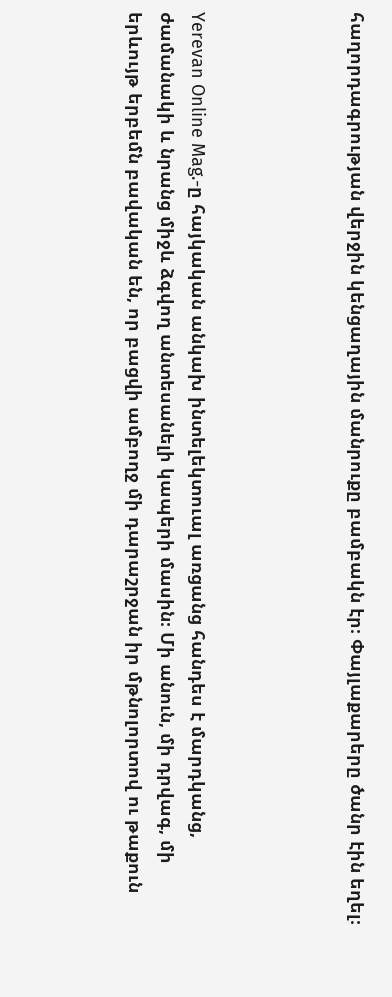հաղորդագրության վերջին կենցաղային մանրուքը բամբակն էր։ Փայլաքարերը ծանր էին եղել։




Yerevan Online Mag.-ը հայկական անկախ ինտելեկտուալ առցանց հանդես է մարդկանց, ժամանակի և նրանց միջև ձգվող անտեսանելի կապերի մասին։ Մի անուն, մի դրվագ, մի երևույթ երբեմն բավական են, որ բացվի ամբողջ մի դարաշրջան իր մթնոլորտով ու թաքուն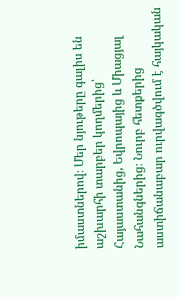իմաստներով։ Մեր նյութերը գալիս են աշխարհի տարբեր կողմերից՝ Հայաստանից, Եվրոպայից և Միացյալ Նահանգներից։ Նուրբ հետքերից աստիճանաբար ուրվագծվում է հայկական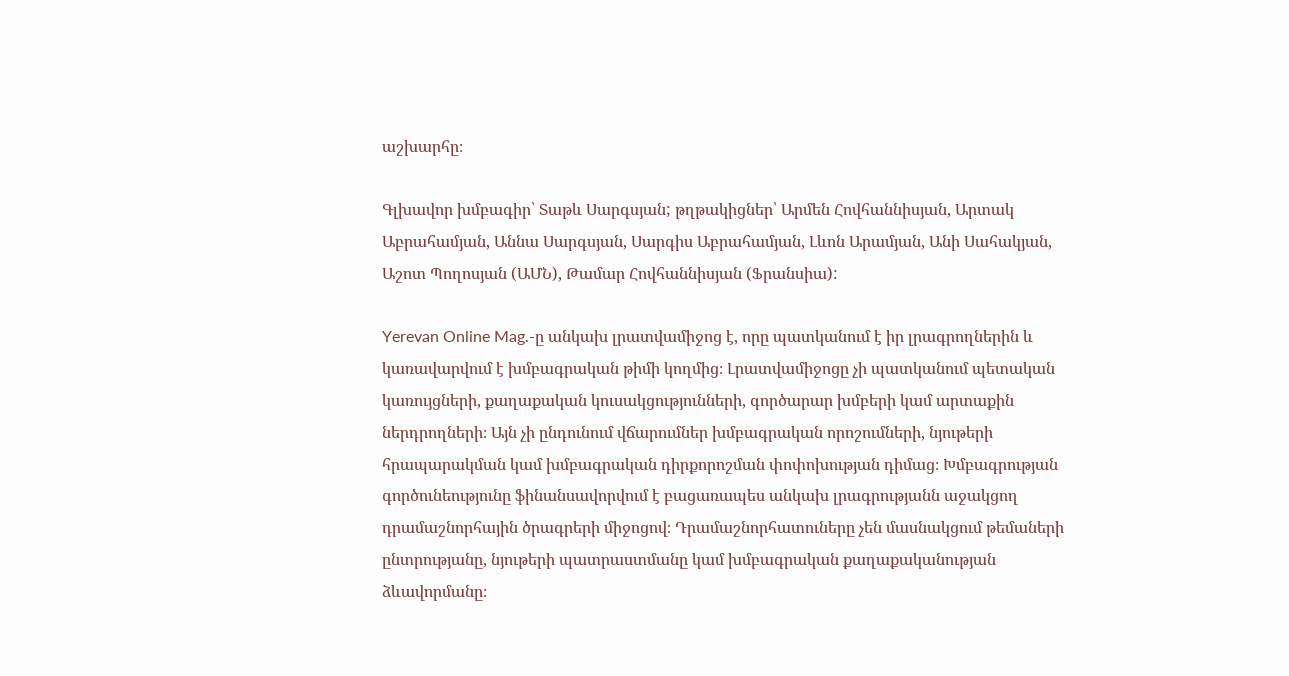աշխարհը։

Գլխավոր խմբագիր՝ Տաթև Սարգսյան; թղթակիցներ՝ Արմեն Հովհաննիսյան, Արտակ Աբրահամյան, Աննա Սարգսյան, Սարգիս Աբրահամյան, Լևոն Արամյան, Անի Սահակյան, Աշոտ Պողոսյան (ԱՄՆ), Թամար Հովհաննիսյան (Ֆրանսիա):

Yerevan Online Mag.-ը անկախ լրատվամիջոց է, որը պատկանում է իր լրագրողներին և կառավարվում է խմբագրական թիմի կողմից։ Լրատվամիջոցը չի պատկանում պետական կառույցների, քաղաքական կուսակցությունների, գործարար խմբերի կամ արտաքին ներդրողների։ Այն չի ընդունում վճարումներ խմբագրական որոշումների, նյութերի հրապարակման կամ խմբագրական դիրքորոշման փոփոխության դիմաց։ Խմբագրության գործունեությունը ֆինանսավորվում է բացառապես անկախ լրագրությանն աջակցող դրամաշնորհային ծրագրերի միջոցով։ Դրամաշնորհատուները չեն մասնակցում թեմաների ընտրությանը, նյութերի պատրաստմանը կամ խմբագրական քաղաքականության ձևավորմանը։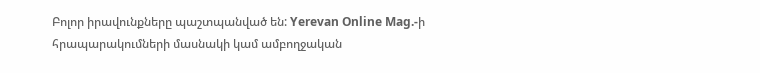Բոլոր իրավունքները պաշտպանված են: Yerevan Online Mag.-ի հրապարակումների մասնակի կամ ամբողջական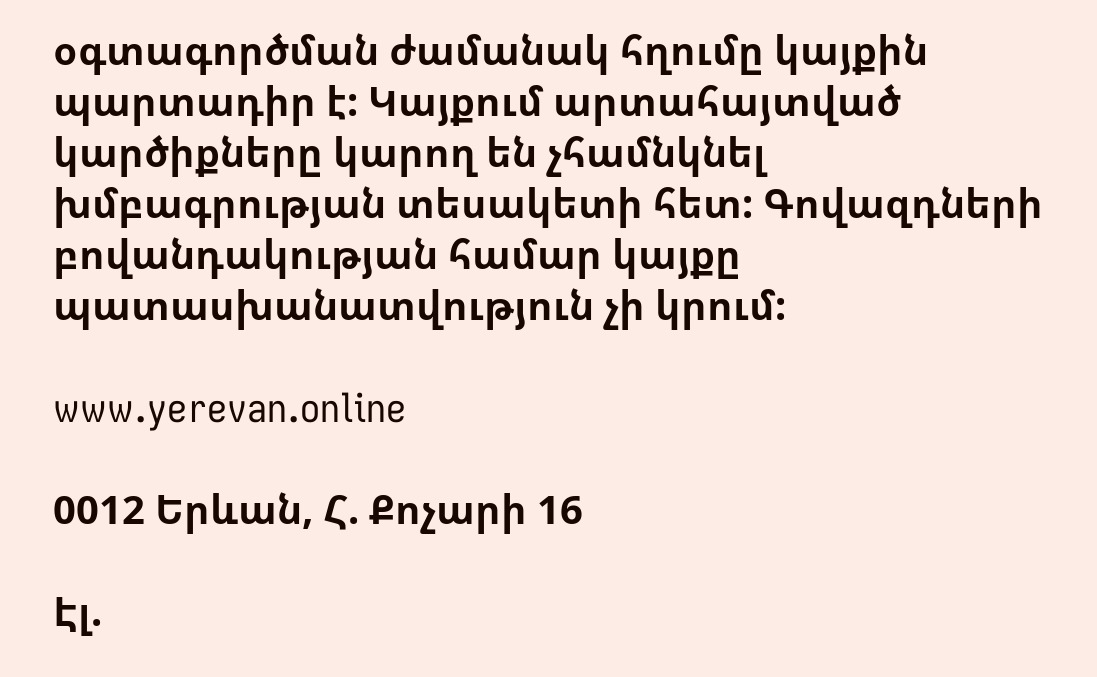օգտագործման ժամանակ հղումը կայքին պարտադիր է: Կայքում արտահայտված կարծիքները կարող են չհամնկնել խմբագրության տեսակետի հետ: Գովազդների բովանդակության համար կայքը պատասխանատվություն չի կրում:

www.yerevan.online

0012 Երևան, Հ. Քոչարի 16

Էլ.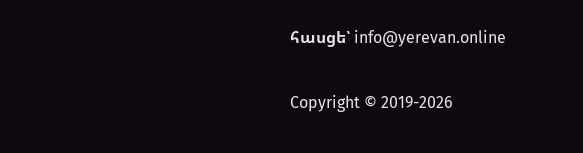հասցե՝ info@yerevan.online

Copyright © 2019-2026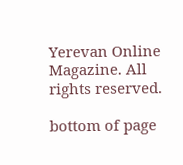Yerevan Online Magazine. All rights reserved.

bottom of page